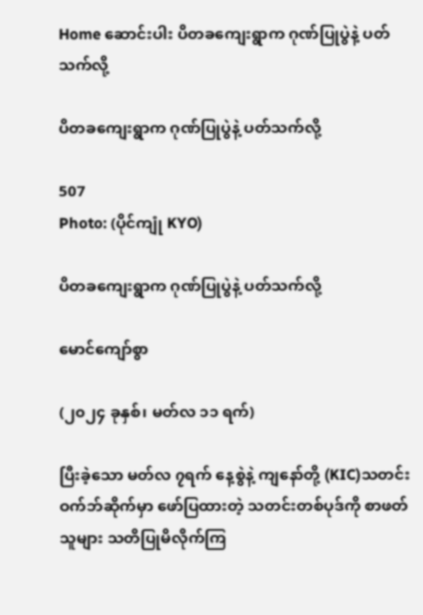Home ဆောင်းပါး ပိတခကျေးရွာက ဂုဏ်ပြုပွဲနဲ့ ပတ်သက်လို့

ပိတခကျေးရွာက ဂုဏ်ပြုပွဲနဲ့ ပတ်သက်လို့

507
Photo: (ပိုင်ကျုံ KYO)

ပိတခကျေးရွာက ဂုဏ်ပြုပွဲနဲ့ ပတ်သက်လို့

မောင်ကျော်စွာ

(၂၀၂၄ ခုနှစ်၊ မတ်လ ၁၁ ရက်)

ပြီးခဲ့သော မတ်လ ၇ရက် နေ့စွဲနဲ့ ကျနော်တို့ (KIC)သတင်းဝက်ဘ်ဆိုက်မှာ ဖော်ပြထားတဲ့ သတင်းတစ်ပုဒ်ကို စာဖတ်သူများ သတိပြုမိလိုက်ကြ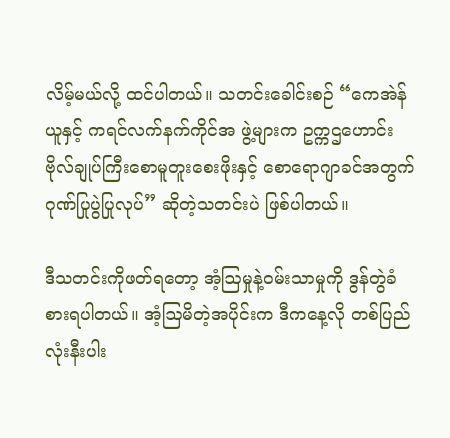လိမ့်မယ်လို့ ထင်ပါတယ်။ သတင်းခေါင်းစဉ် “ကေအဲန်ယူနှင့် ကရင်လက်နက်ကိုင်အ ဖွဲ့များက ဥက္ကဌဟောင်း ဗိုလ်ချုပ်ကြီးစောမူတူးစေးဖိုးနှင့် စောရောဂျာခင်အတွက် ဂုဏ်ပြုပွဲပြုလုပ်” ဆိုတဲ့သတင်းပဲ ဖြစ်ပါတယ်။

ဒီသတင်းကိုဖတ်ရတော့ အံ့ဩမှုနဲ့ဝမ်းသာမှုကို ဒွန်တွဲခံစားရပါတယ်။ အံ့ဩမိတဲ့အပိုင်းက ဒီကနေ့လို တစ်ပြည်လုံးနီးပါး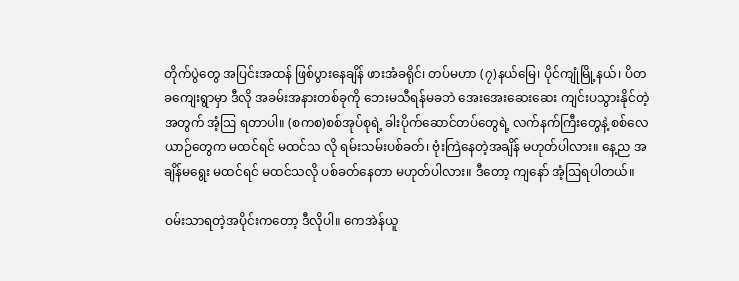တိုက်ပွဲတွေ အပြင်းအထန် ဖြစ်ပွားနေချိန် ဖားအံခရိုင်၊ တပ်မဟာ (၇)နယ်မြေ၊ ပိုင်ကျုံမြို့နယ်၊ ပိတခကျေးရွာမှာ ဒီလို အခမ်းအနားတစ်ခုကို ဘေးမသီရန်မခဘဲ အေးအေးဆေးဆေး ကျင်းပသွားနိုင်တဲ့အတွက် အံ့ဩ ရတာပါ။ (စကစ)စစ်အုပ်စုရဲ့ ခါးပိုက်ဆောင်တပ်တွေရဲ့ လက်နက်ကြီးတွေနဲ့ စစ်လေယာဉ်တွေက မထင်ရင် မထင်သ လို ရမ်းသမ်းပစ်ခတ်၊ ဗုံးကြဲနေတဲ့အချိန် မဟုတ်ပါလား။ နေ့ည အချိန်မရွေး မထင်ရင် မထင်သလို ပစ်ခတ်နေတာ မဟုတ်ပါလား။ ဒီတော့ ကျနော် အံ့ဩရပါတယ်။

ဝမ်းသာရတဲ့အပိုင်းကတော့ ဒီလိုပါ။ ကေအဲန်ယူ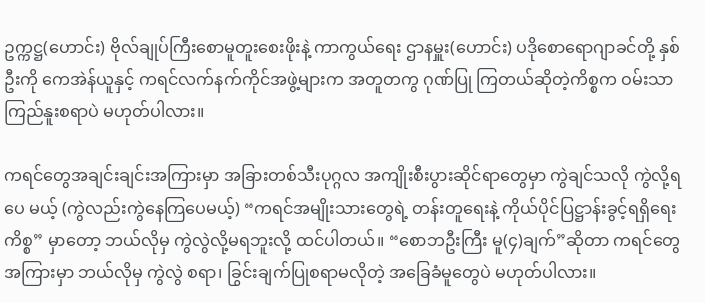ဥက္ကဋ္ဌ(ဟောင်း) ဗိုလ်ချုပ်ကြီးစောမူတူးစေးဖိုးနဲ့ ကာကွယ်ရေး ဌာနမှူး(ဟောင်း) ပဒိုစောရောဂျာခင်တို့ နှစ်ဦးကို ကေအဲန်ယူနှင့် ကရင်လက်နက်ကိုင်အဖွဲ့များက အတူတကွ ဂုဏ်ပြု ကြတယ်ဆိုတဲ့ကိစ္စက ဝမ်းသာကြည်နူးစရာပဲ မဟုတ်ပါလား။

ကရင်တွေအချင်းချင်းအကြားမှာ အခြားတစ်သီးပုဂ္ဂလ အကျိုးစီးပွားဆိုင်ရာတွေမှာ ကွဲချင်သလို ကွဲလို့ရပေ မယ့် (ကွဲလည်းကွဲနေကြပေမယ့်) “ကရင်အမျိုးသားတွေရဲ့ တန်းတူရေးနဲ့ ကိုယ်ပိုင်ပြဋ္ဌာန်းခွင့်ရရှိရေးကိစ္စ” မှာတော့ ဘယ်လိုမှ ကွဲလွဲလို့မရဘူးလို့ ထင်ပါတယ်။ “စောဘဦးကြီး မူ(၄)ချက်”ဆိုတာ ကရင်တွေအကြားမှာ ဘယ်လိုမှ ကွဲလွဲ စရာ၊ ခြွင်းချက်ပြုစရာမလိုတဲ့ အခြေခံမူတွေပဲ မဟုတ်ပါလား။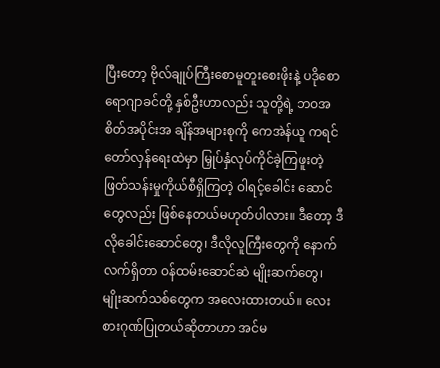ပြီးတော့ ဗိုလ်ချုပ်ကြီးစောမူတူးစေးဖိုးနဲ့ ပဒိုစောရောဂျာခင်တို့ နှစ်ဦးဟာလည်း သူတို့ရဲ့ ဘဝအစိတ်အပိုင်းအ ချိန်အများစုကို ကေအဲန်ယူ ကရင်တော်လှန်ရေးထဲမှာ မြှုပ်နှံလုပ်ကိုင်ခဲ့ကြဖူးတဲ့ ဖြတ်သန်းမှုကိုယ်စီရှိကြတဲ့ ဝါရင့်ခေါင်း ဆောင်တွေလည်း ဖြစ်နေတယ်မဟုတ်ပါလား။ ဒီတော့ ဒီလိုခေါင်းဆောင်တွေ၊ ဒီလိုလူကြီးတွေကို နောက် လက်ရှိတာ ဝန်ထမ်းဆောင်ဆဲ မျိုးဆက်တွေ၊ မျိုးဆက်သစ်တွေက အလေးထားတယ်။ လေးစားဂုဏ်ပြုတယ်ဆိုတာဟာ အင်မ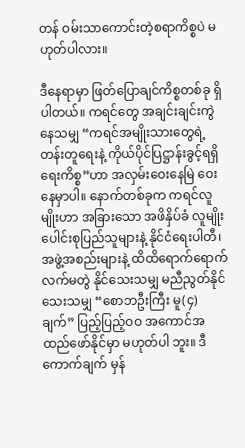တန် ဝမ်းသာကောင်းတဲ့စရာကိစ္စပဲ မဟုတ်ပါလား။

ဒီနေရာမှာ ဖြတ်ပြောချင်ကိစ္စတစ်ခု ရှိပါတယ်။ ကရင်တွေ အချင်းချင်းကွဲနေသမျှ “ကရင်အမျိုးသားတွေရဲ့ တန်းတူရေးနဲ့ ကိုယ်ပိုင်ပြဋ္ဌာန်းခွင့်ရရှိရေးကိစ္စ”ဟာ အလှမ်းဝေးနေမြဲ ဝေးနေမှာပါ။ နောက်တစ်ခုက ကရင်လူမျိုးဟာ အခြားသော အဖိနှိပ်ခံ လူမျိုးပေါင်းစုပြည်သူများနဲ့ နိုင်ငံရေးပါတီ၊ အဖွဲ့အစည်းများနဲ့ ထိထိရောက်ရောက် လက်မတွဲ နိုင်သေးသမျှ မညီညွတ်နိုင်သေးသမျှ “စောဘဦးကြီး မူ(၄)ချက်” ပြည့်ပြည့်ဝဝ အကောင်အထည်ဖော်နိုင်မှာ မဟုတ်ပါ ဘူး။ ဒီကောက်ချက် မှန်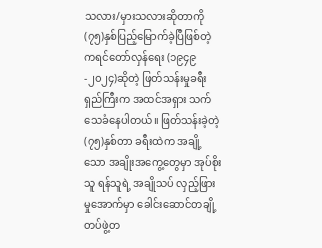သလား/မှားသလားဆိုတာကို (၇၅)နှစ်ပြည့်မြောက်ခဲ့ပြီဖြစ်တဲ့ ကရင်တော်လှန်ရေး (၁၉၄၉-၂၀၂၄)ဆိုတဲ့ ဖြတ်သန်းမှုခရီးရှည်ကြီးက အထင်အရှား သက်သေခံနေပါတယ်။ ဖြတ်သန်းခဲ့တဲ့ (၇၅)နှစ်တာ ခရီးထဲက အချို့သော အချိုးအကွေ့တွေမှာ အုပ်စိုးသူ ရန်သူရဲ့ အချိုသပ် လှည့်ဖြားမှုအောက်မှာ ခေါင်းဆောင်တချို့ တပ်ဖွဲ့တ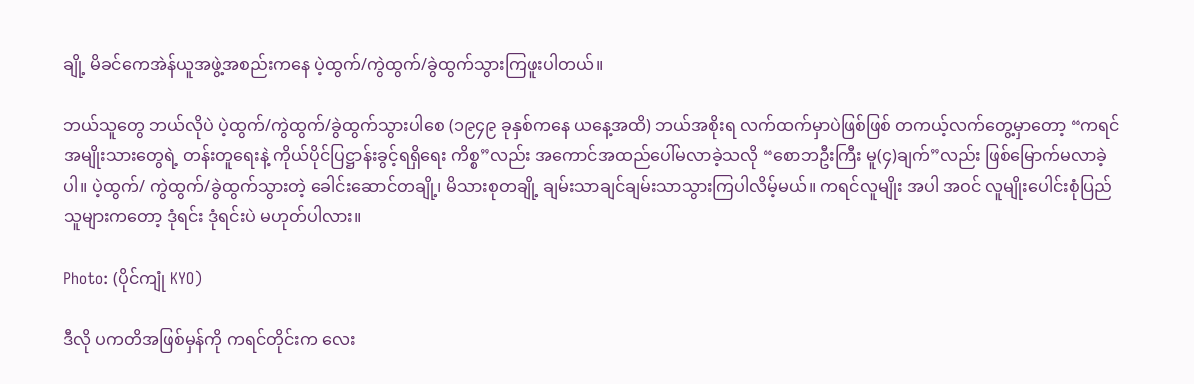ချို့ မိခင်ကေအဲန်ယူအဖွဲ့အစည်းကနေ ပဲ့ထွက်/ကွဲထွက်/ခွဲထွက်သွားကြဖူးပါတယ်။

ဘယ်သူတွေ ဘယ်လိုပဲ ပဲ့ထွက်/ကွဲထွက်/ခွဲထွက်သွားပါစေ (၁၉၄၉ ခုနှစ်ကနေ ယနေ့အထိ) ဘယ်အစိုးရ လက်ထက်မှာပဲဖြစ်ဖြစ် တကယ့်လက်တွေ့မှာတော့ “ကရင်အမျိုးသားတွေရဲ့ တန်းတူရေးနဲ့ ကိုယ်ပိုင်ပြဋ္ဌာန်းခွင့်ရရှိရေး ကိစ္စ”လည်း အကောင်အထည်ပေါ်မလာခဲ့သလို “စောဘဦးကြီး မူ(၄)ချက်”လည်း ဖြစ်မြောက်မလာခဲ့ပါ။ ပဲ့ထွက်/ ကွဲထွက်/ခွဲထွက်သွားတဲ့ ခေါင်းဆောင်တချို့၊ မိသားစုတချို့ ချမ်းသာချင်ချမ်းသာသွားကြပါလိမ့်မယ်။ ကရင်လူမျိုး အပါ အဝင် လူမျိုးပေါင်းစုံပြည်သူများကတော့ ဒုံရင်း ဒုံရင်းပဲ မဟုတ်ပါလား။

Photo: (ပိုင်ကျုံ KYO)

ဒီလို ပကတိအဖြစ်မှန်ကို ကရင်တိုင်းက လေး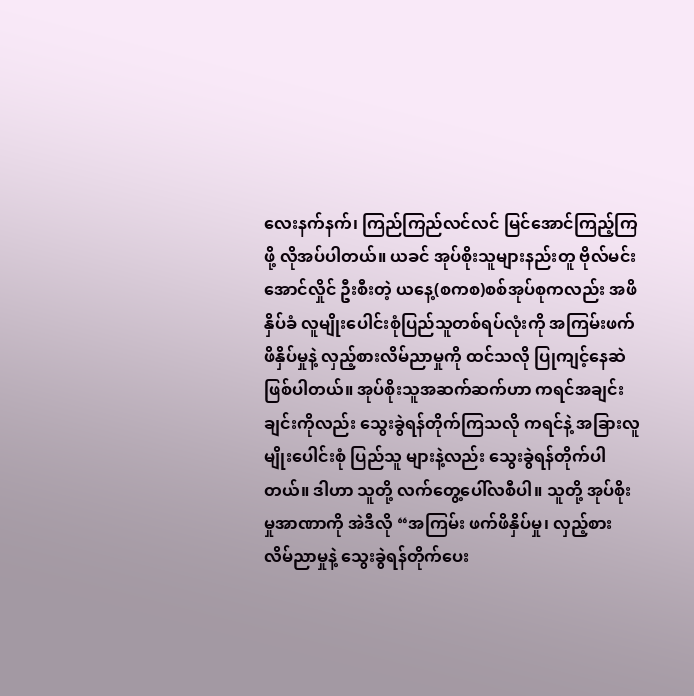လေးနက်နက်၊ ကြည်ကြည်လင်လင် မြင်အောင်ကြည့်ကြဖို့ လိုအပ်ပါတယ်။ ယခင် အုပ်စိုးသူများနည်းတူ ဗိုလ်မင်းအောင်လှိုင် ဦးစီးတဲ့ ယနေ့(စကစ)စစ်အုပ်စုကလည်း အဖိနှိပ်ခံ လူမျိုးပေါင်းစုံပြည်သူတစ်ရပ်လုံးကို အကြမ်းဖက်ဖိနှိပ်မှုနဲ့ လှည့်စားလိမ်ညာမှုကို ထင်သလို ပြုကျင့်နေဆဲဖြစ်ပါတယ်။ အုပ်စိုးသူအဆက်ဆက်ဟာ ကရင်အချင်းချင်းကိုလည်း သွေးခွဲရန်တိုက်ကြသလို ကရင်နဲ့ အခြားလူမျိုးပေါင်းစုံ ပြည်သူ များနဲ့လည်း သွေးခွဲရန်တိုက်ပါတယ်။ ဒါဟာ သူတို့ လက်တွေ့ပေါ်လစီပါ။ သူတို့ အုပ်စိုးမှုအာဏာကို အဲဒီလို “အကြမ်း ဖက်ဖိနှိပ်မှု၊ လှည့်စားလိမ်ညာမှုနဲ့ သွေးခွဲရန်တိုက်ပေး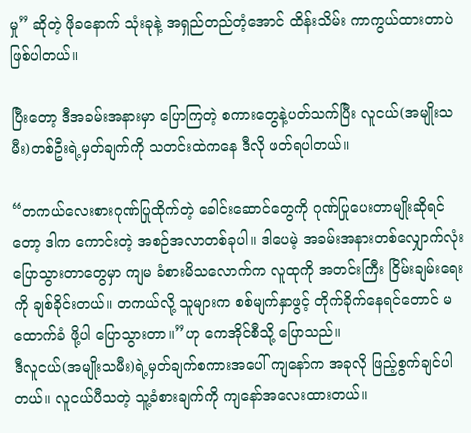မှု” ဆိုတဲ့ ဖိုခနောက် သုံးခုနဲ့ အရှည်တည်တံ့အောင် ထိန်းသိမ်း ကာကွယ်ထားတာပဲ ဖြစ်ပါတယ်။

ပြီးတော့ ဒီအခမ်းအနားမှာ ပြောကြတဲ့ စကားတွေနဲ့ပတ်သက်ပြီး လူငယ်(အမျိုးသမီး)တစ်ဦးရဲ့မှတ်ချက်ကို သတင်းထဲကနေ ဒီလို ဖတ်ရပါတယ်။

“တကယ်လေးစားဂုဏ်ပြုထိုက်တဲ့ ခေါင်းဆောင်တွေကို ဂုဏ်ပြုပေးတာမျိုးဆိုရင်တော့ ဒါက ကောင်းတဲ့ အစဉ်အလာတစ်ခုပါ။ ဒါပေမဲ့ အခမ်းအနားတစ်လျှောက်လုံး ပြောသွားတာတွေမှာ ကျမ ခံစားမိသလောက်က လူထုကို အတင်းကြီး ငြိမ်းချမ်းရေးကို ချစ်ခိုင်းတယ်။ တကယ်လို့ သူများက စစ်မျက်နှာဖွင့် တိုက်ခိုက်နေရင်တောင် မထောက်ခံ ဖို့ပါ ပြောသွားတာ။”ဟု ကေအိုင်စီသို့ ပြောသည်။
ဒီလူငယ်(အမျိုးသမီး)ရဲ့မှတ်ချက်စကားအပေါ် ကျနော်က အခုလို ဖြည့်စွက်ချင်ပါတယ်။ လူငယ်ပီသတဲ့ သူ့ခံစားချက်ကို ကျနော်အလေးထားတယ်။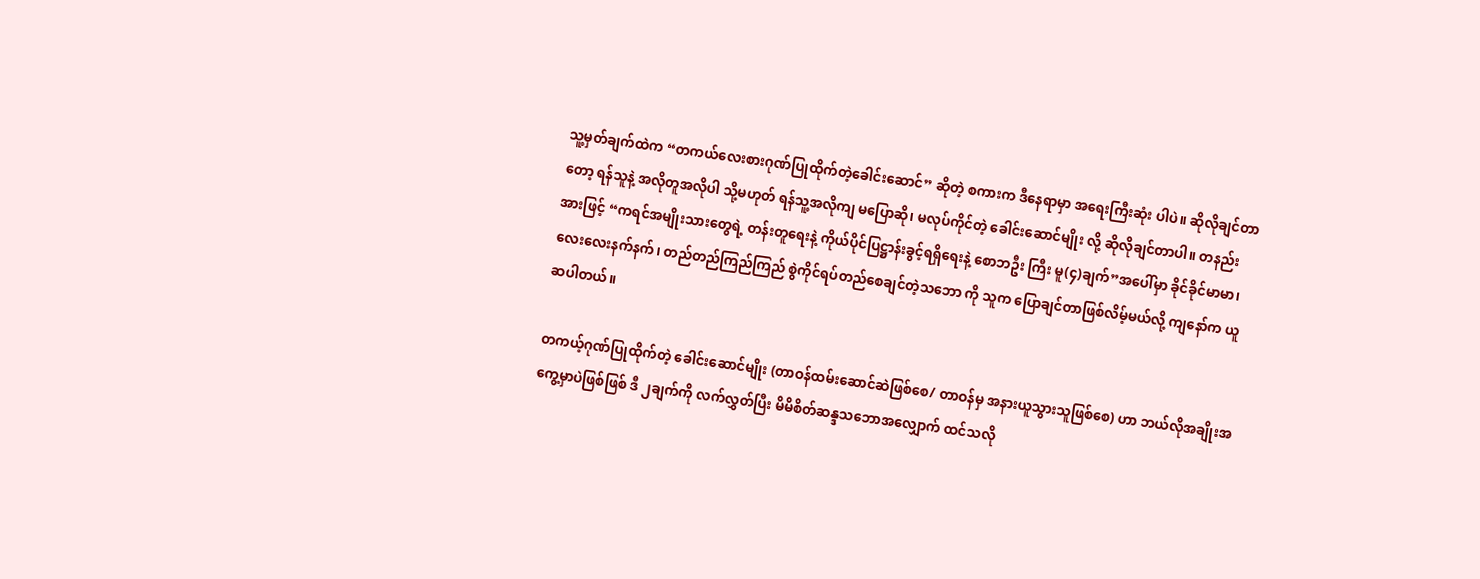သူ့မှတ်ချက်ထဲက “တကယ်လေးစားဂုဏ်ပြုထိုက်တဲ့ခေါင်းဆောင်” ဆိုတဲ့ စကားက ဒီနေရာမှာ အရေးကြီးဆုံး ပါပဲ။ ဆိုလိုချင်တာတော့ ရန်သူနဲ့ အလိုတူအလိုပါ သို့မဟုတ် ရန်သူ့အလိုကျ မပြောဆို၊ မလုပ်ကိုင်တဲ့ ခေါင်းဆောင်မျိုး လို့ ဆိုလိုချင်တာပါ။ တနည်းအားဖြင့် “ကရင်အမျိုးသားတွေရဲ့ တန်းတူရေးနဲ့ ကိုယ်ပိုင်ပြဋ္ဌာန်းခွင့်ရရှိရေးနဲ့ စောဘဦး ကြီး မူ(၄)ချက်”အပေါ်မှာ ခိုင်ခိုင်မာမာ၊ လေးလေးနက်နက်၊ တည်တည်ကြည်ကြည် စွဲကိုင်ရပ်တည်စေချင်တဲ့သဘော ကို သူက ပြောချင်တာဖြစ်လိမ့်မယ်လို့ ကျနော်က ယူဆပါတယ်။

တကယ့်ဂုဏ်ပြုထိုက်တဲ့ ခေါင်းဆောင်မျိုး (တာဝန်ထမ်းဆောင်ဆဲဖြစ်စေ/ တာဝန်မှ အနားယူသွားသူဖြစ်စေ) ဟာ ဘယ်လိုအချိုးအကွေ့မှာပဲဖြစ်ဖြစ် ဒီ ၂ချက်ကို လက်လွှတ်ပြီး မိမိစိတ်ဆန္ဒသဘောအလျှောက် ထင်သလို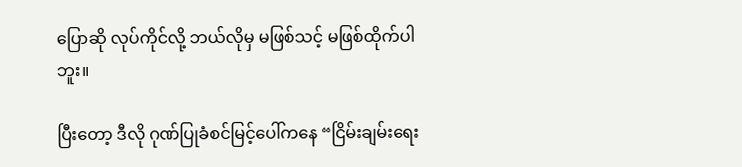ပြောဆို လုပ်ကိုင်လို့ ဘယ်လိုမှ မဖြစ်သင့် မဖြစ်ထိုက်ပါဘူး။

ပြီးတော့ ဒီလို ဂုဏ်ပြုခံစင်မြင့်ပေါ်ကနေ “ငြိမ်းချမ်းရေး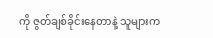ကို ဇွတ်ချစ်ခိုင်းနေတာနဲ့ သူများက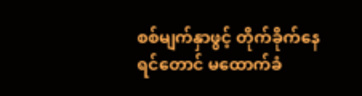စစ်မျက်နှာဖွင့် တိုက်ခိုက်နေရင်တောင် မထောက်ခံ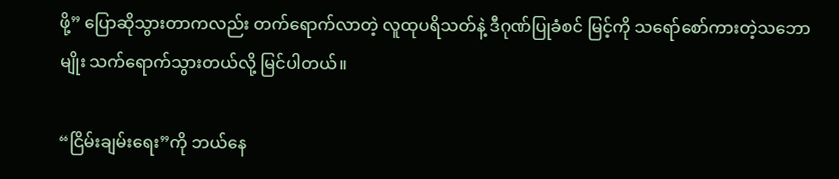ဖို့” ပြောဆိုသွားတာကလည်း တက်ရောက်လာတဲ့ လူထုပရိသတ်နဲ့ ဒီဂုဏ်ပြုခံစင် မြင့်ကို သရော်စော်ကားတဲ့သဘောမျိုး သက်ရောက်သွားတယ်လို့ မြင်ပါတယ်။

“ငြိမ်းချမ်းရေး”ကို ဘယ်နေ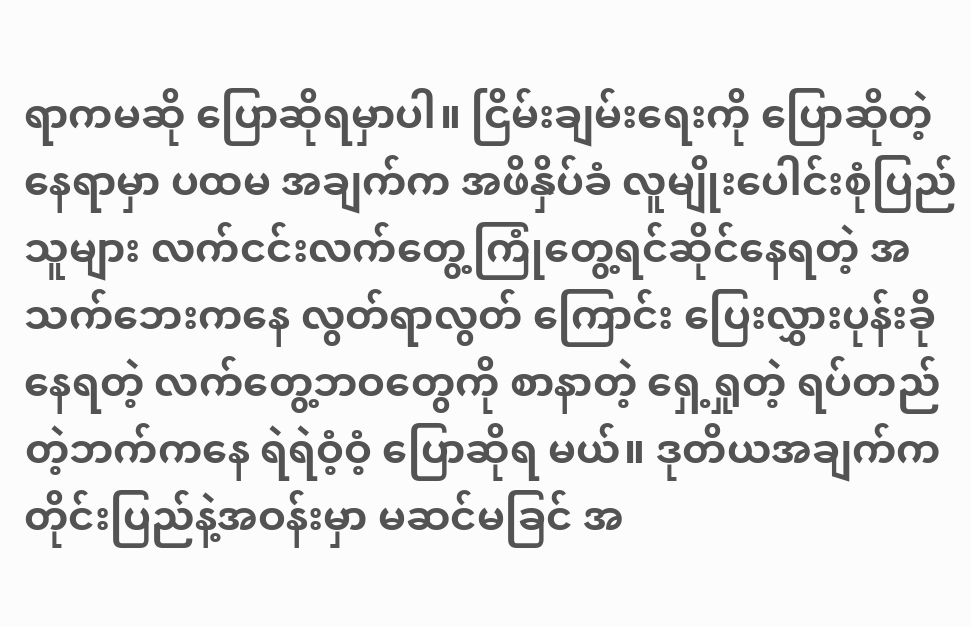ရာကမဆို ပြောဆိုရမှာပါ။ ငြိမ်းချမ်းရေးကို ပြောဆိုတဲ့နေရာမှာ ပထမ အချက်က အဖိနှိပ်ခံ လူမျိုးပေါင်းစုံပြည်သူများ လက်ငင်းလက်တွေ့ကြုံတွေ့ရင်ဆိုင်နေရတဲ့ အသက်ဘေးကနေ လွတ်ရာလွတ် ကြောင်း ပြေးလွှားပုန်းခိုနေရတဲ့ လက်တွေ့ဘဝတွေကို စာနာတဲ့ ရှေ့ရှုတဲ့ ရပ်တည်တဲ့ဘက်ကနေ ရဲရဲဝံ့ဝံ့ ပြောဆိုရ မယ်။ ဒုတိယအချက်က တိုင်းပြည်နဲ့အဝန်းမှာ မဆင်မခြင် အ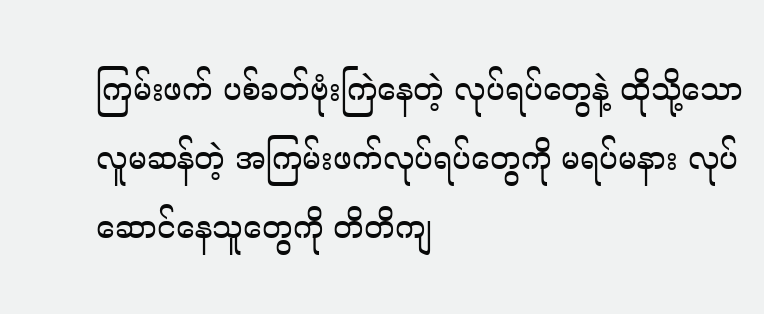ကြမ်းဖက် ပစ်ခတ်ဗုံးကြဲနေတဲ့ လုပ်ရပ်တွေနဲ့ ထိုသို့သော လူမဆန်တဲ့ အကြမ်းဖက်လုပ်ရပ်တွေကို မရပ်မနား လုပ်ဆောင်နေသူတွေကို တိတိကျ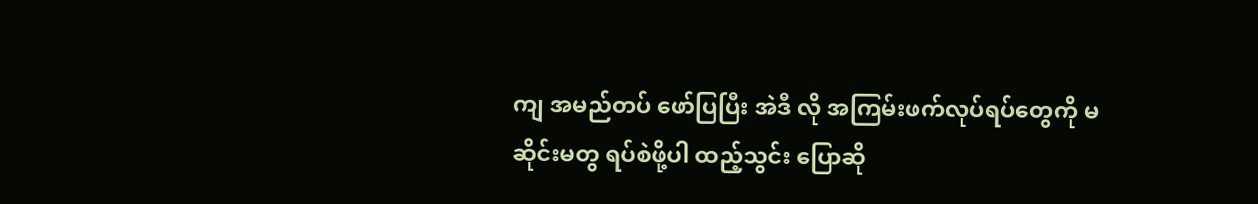ကျ အမည်တပ် ဖော်ပြပြီး အဲဒီ လို အကြမ်းဖက်လုပ်ရပ်တွေကို မဆိုင်းမတွ ရပ်စဲဖို့ပါ ထည့်သွင်း ပြောဆို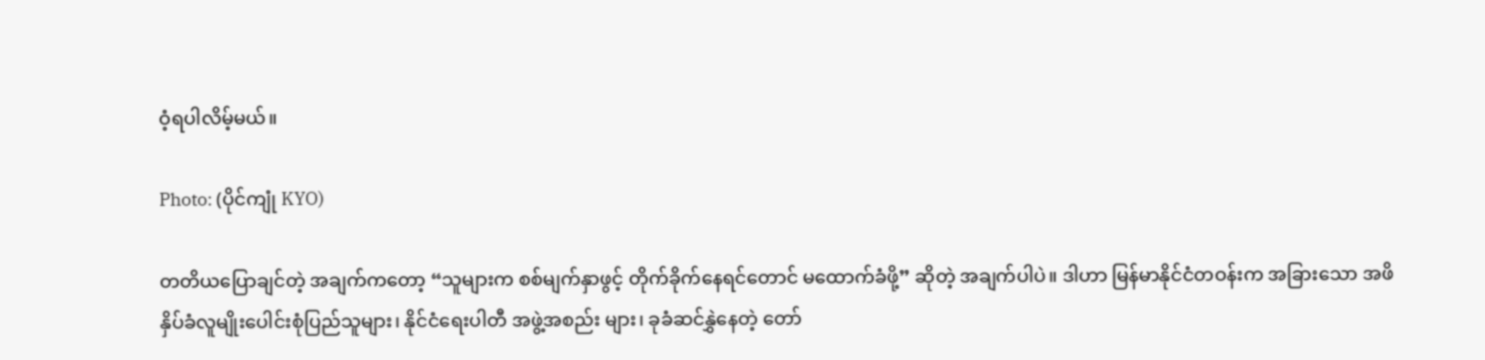ဝံ့ရပါလိမ့်မယ်။

Photo: (ပိုင်ကျုံ KYO)

တတိယပြောချင်တဲ့ အချက်ကတော့ “သူများက စစ်မျက်နှာဖွင့် တိုက်ခိုက်နေရင်တောင် မထောက်ခံဖို့” ဆိုတဲ့ အချက်ပါပဲ။ ဒါဟာ မြန်မာနိုင်ငံတဝန်းက အခြားသော အဖိနှိပ်ခံလူမျိုးပေါင်းစုံပြည်သူများ၊ နိုင်ငံရေးပါတီ အဖွဲ့အစည်း များ၊ ခုခံဆင်နွှဲနေတဲ့ တော်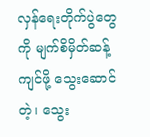လှန်ရေးတိုက်ပွဲတွေကို မျက်စိမှိတ်ဆန့်ကျင်ဖို့ သွေးဆောင်တဲ့၊ သွေး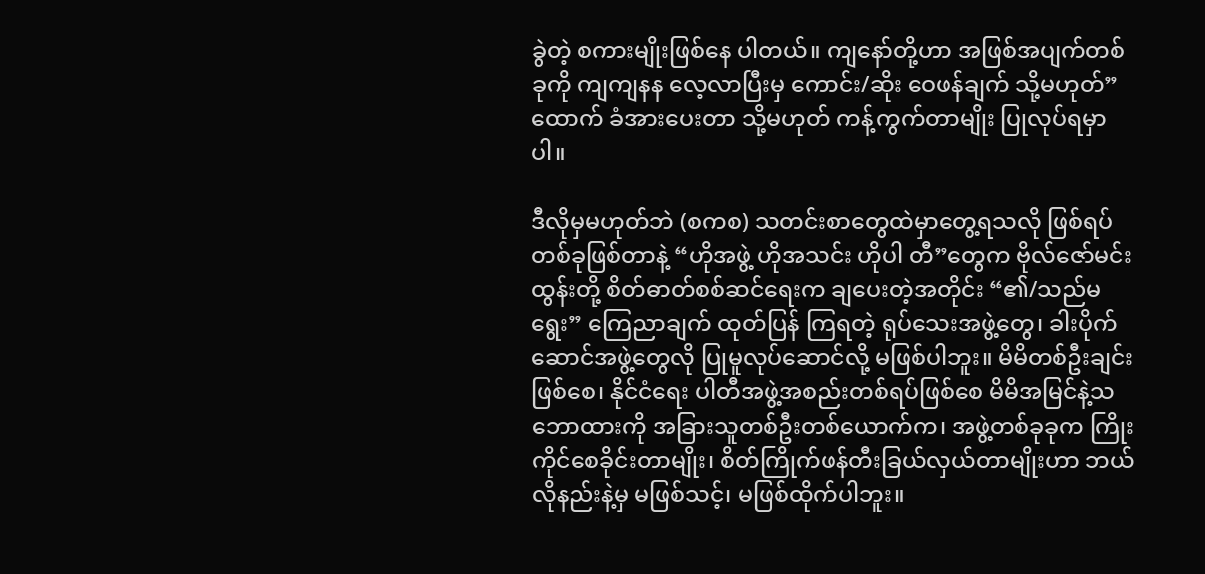ခွဲတဲ့ စကားမျိုးဖြစ်နေ ပါတယ်။ ကျနော်တို့ဟာ အဖြစ်အပျက်တစ်ခုကို ကျကျနန လေ့လာပြီးမှ ကောင်း/ဆိုး ဝေဖန်ချက် သို့မဟုတ်” ထောက် ခံအားပေးတာ သို့မဟုတ် ကန့်ကွက်တာမျိုး ပြုလုပ်ရမှာပါ။

ဒီလိုမှမဟုတ်ဘဲ (စကစ) သတင်းစာတွေထဲမှာတွေ့ရသလို ဖြစ်ရပ်တစ်ခုဖြစ်တာနဲ့ “ဟိုအဖွဲ့ ဟိုအသင်း ဟိုပါ တီ”တွေက ဗိုလ်ဇော်မင်းထွန်းတို့ စိတ်ဓာတ်စစ်ဆင်ရေးက ချပေးတဲ့အတိုင်း “၏/သည်မရွေး” ကြေညာချက် ထုတ်ပြန် ကြရတဲ့ ရုပ်သေးအဖွဲ့တွေ၊ ခါးပိုက်ဆောင်အဖွဲ့တွေလို ပြုမူလုပ်ဆောင်လို့ မဖြစ်ပါဘူး။ မိမိတစ်ဦးချင်းဖြစ်စေ၊ နိုင်ငံရေး ပါတီအဖွဲ့အစည်းတစ်ရပ်ဖြစ်စေ မိမိအမြင်နဲ့သဘောထားကို အခြားသူတစ်ဦးတစ်ယောက်က၊ အဖွဲ့တစ်ခုခုက ကြိုး ကိုင်စေခိုင်းတာမျိုး၊ စိတ်ကြိုက်ဖန်တီးခြယ်လှယ်တာမျိုးဟာ ဘယ်လိုနည်းနဲ့မှ မဖြစ်သင့်၊ မဖြစ်ထိုက်ပါဘူး။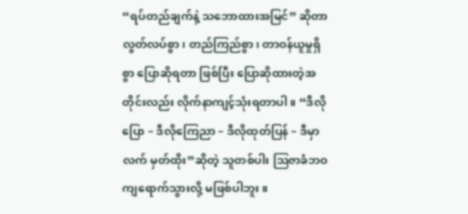“ရပ်တည်ချက်နဲ့ သဘောထားအမြင်” ဆိုတာ လွတ်လပ်စွာ၊ တည်ကြည်စွာ၊ တာဝန်ယူမှုရှိစွာ ပြောဆိုရတာ ဖြစ်ပြီး ပြောဆိုထားတဲ့အတိုင်းလည်း လိုက်နာကျင့်သုံးရတာပါ။ “ဒီလိုပြော – ဒီလိုကြေညာ – ဒီလိုထုတ်ပြန် – ဒီမှာလက် မှတ်ထိုး”ဆိုတဲ့ သူတစ်ပါး ဩဇာခံဘဝကျရောက်သွားလို့ မဖြစ်ပါဘူး။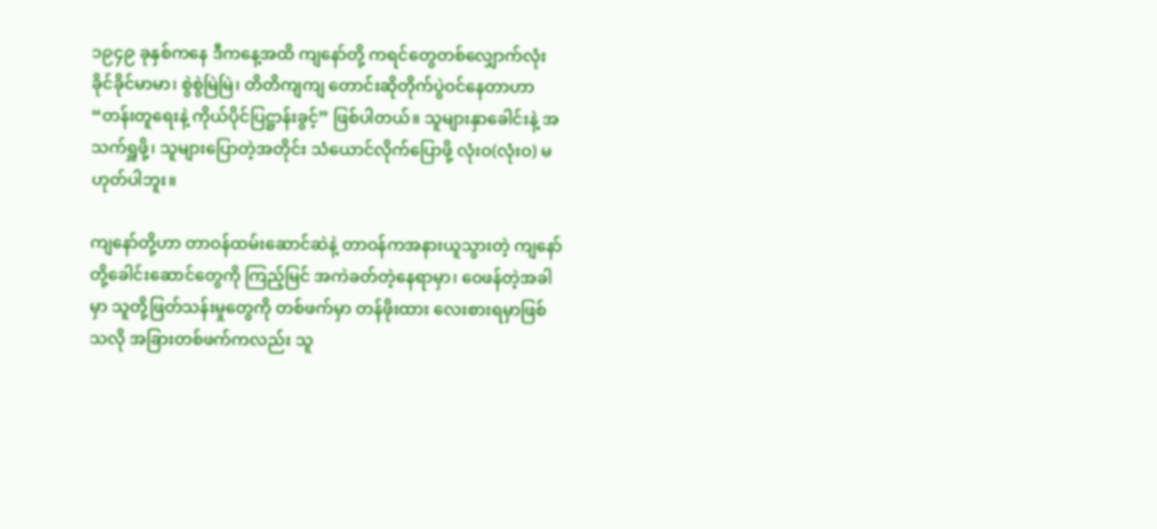၁၉၄၉ ခုနှစ်ကနေ ဒီကနေ့အထိ ကျနော်တို့ ကရင်တွေတစ်လျှောက်လုံး ခိုင်ခိုင်မာမာ၊ စွဲစွဲမြဲမြဲ၊ တိတိကျကျ တောင်းဆိုတိုက်ပွဲဝင်နေတာဟာ “တန်းတူရေးနဲ့ ကိုယ်ပိုင်ပြဋ္ဌာန်းခွင့်” ဖြစ်ပါတယ်။ သူများနှာခေါင်းနဲ့ အသက်ရှူဖို့၊ သူများပြောတဲ့အတိုင်း သံယောင်လိုက်ပြောဖို့ လုံးဝ(လုံးဝ) မဟုတ်ပါဘူး။

ကျနော်တို့ဟာ တာဝန်ထမ်းဆောင်ဆဲနဲ့ တာဝန်ကအနားယူသွားတဲ့ ကျနော်တို့ခေါင်းဆောင်တွေကို ကြည့်မြင် အကဲခတ်တဲ့နေရာမှာ၊ ဝေဖန်တဲ့အခါမှာ သူတို့ဖြတ်သန်းမှုတွေကို တစ်ဖက်မှာ တန်ဖိုးထား လေးစားရမှာဖြစ်သလို အခြားတစ်ဖက်ကလည်း သူ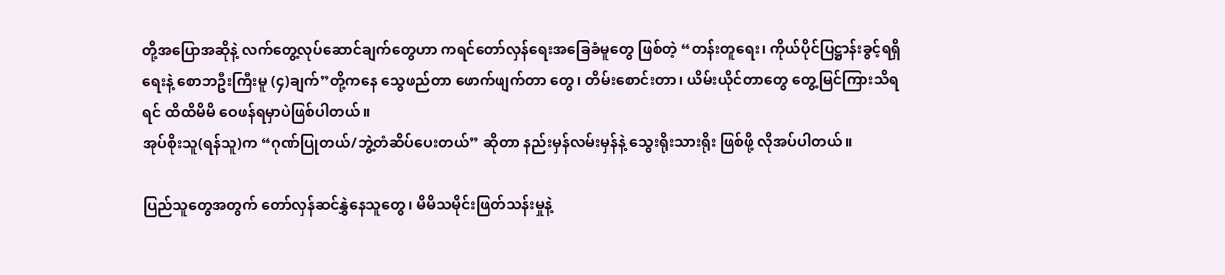တို့အပြောအဆိုနဲ့ လက်တွေ့လုပ်ဆောင်ချက်တွေဟာ ကရင်တော်လှန်ရေးအခြေခံမူတွေ ဖြစ်တဲ့ “တန်းတူရေး၊ ကိုယ်ပိုင်ပြဋ္ဌာန်းခွင့်ရရှိရေးနဲ့ စောဘဦးကြီးမူ (၄)ချက်”တို့ကနေ သွေဖည်တာ ဖောက်ဖျက်တာ တွေ၊ တိမ်းစောင်းတာ၊ ယိမ်းယိုင်တာတွေ တွေ့မြင်ကြားသိရရင် ထိထိမိမိ ဝေဖန်ရမှာပဲဖြစ်ပါတယ်။
အုပ်စိုးသူ(ရန်သူ)က “ဂုဏ်ပြုတယ်/ဘွဲ့တံဆိပ်ပေးတယ်” ဆိုတာ နည်းမှန်လမ်းမှန်နဲ့ သွေးရိုးသားရိုး ဖြစ်ဖို့ လိုအပ်ပါတယ်။

ပြည်သူတွေအတွက် တော်လှန်ဆင်နွှဲနေသူတွေ၊ မိမိသမိုင်းဖြတ်သန်းမှုနဲ့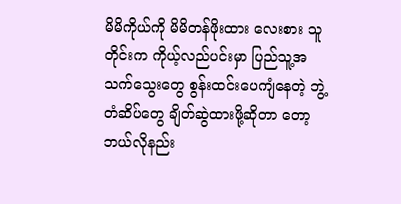မိမိကိုယ်ကို မိမိတန်ဖိုးထား လေးစား သူတိုင်းက ကိုယ့်လည်ပင်းမှာ ပြည်သူ့အသက်သွေးတွေ စွန်းထင်းပေကျံနေတဲ့ ဘွဲ့တံဆိပ်တွေ ချိတ်ဆွဲထားဖို့ဆိုတာ တော့ ဘယ်လိုနည်း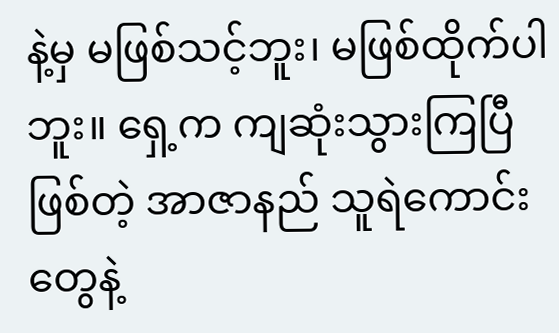နဲ့မှ မဖြစ်သင့်ဘူး၊ မဖြစ်ထိုက်ပါဘူး။ ရှေ့က ကျဆုံးသွားကြပြီဖြစ်တဲ့ အာဇာနည် သူရဲကောင်းတွေနဲ့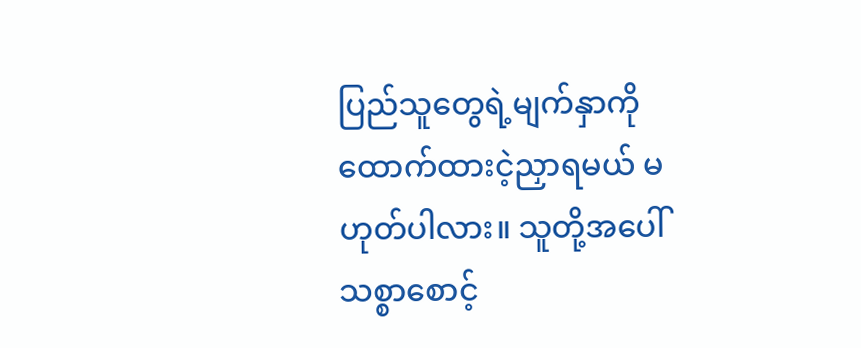ပြည်သူတွေရဲ့မျက်နှာကို ထောက်ထားငဲ့ညှာရမယ် မဟုတ်ပါလား။ သူတို့အပေါ် သစ္စာစောင့်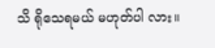သိ ရိုသေရမယ် မဟုတ်ပါ လား။